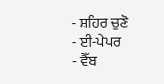- ਸ਼ਹਿਰ ਚੁਣੋ
- ਈ-ਪੇਪਰ
- ਵੈੱਬ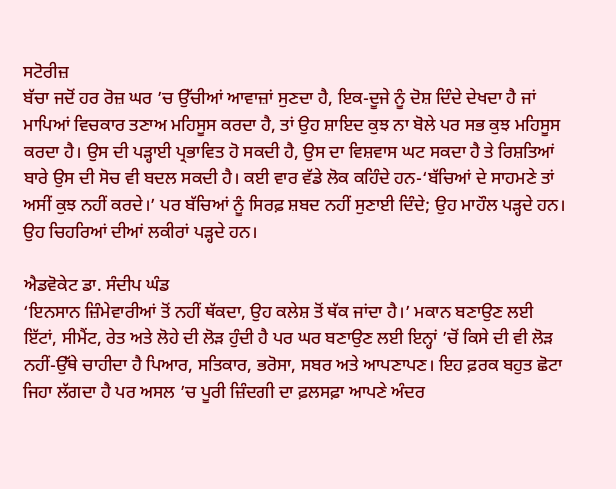ਸਟੋਰੀਜ਼
ਬੱਚਾ ਜਦੋਂ ਹਰ ਰੋਜ਼ ਘਰ ’ਚ ਉੱਚੀਆਂ ਆਵਾਜ਼ਾਂ ਸੁਣਦਾ ਹੈ, ਇਕ-ਦੂਜੇ ਨੂੰ ਦੋਸ਼ ਦਿੰਦੇ ਦੇਖਦਾ ਹੈ ਜਾਂ ਮਾਪਿਆਂ ਵਿਚਕਾਰ ਤਣਾਅ ਮਹਿਸੂਸ ਕਰਦਾ ਹੈ, ਤਾਂ ਉਹ ਸ਼ਾਇਦ ਕੁਝ ਨਾ ਬੋਲੇ ਪਰ ਸਭ ਕੁਝ ਮਹਿਸੂਸ ਕਰਦਾ ਹੈ। ਉਸ ਦੀ ਪੜ੍ਹਾਈ ਪ੍ਰਭਾਵਿਤ ਹੋ ਸਕਦੀ ਹੈ, ਉਸ ਦਾ ਵਿਸ਼ਵਾਸ ਘਟ ਸਕਦਾ ਹੈ ਤੇ ਰਿਸ਼ਤਿਆਂ ਬਾਰੇ ਉਸ ਦੀ ਸੋਚ ਵੀ ਬਦਲ ਸਕਦੀ ਹੈ। ਕਈ ਵਾਰ ਵੱਡੇ ਲੋਕ ਕਹਿੰਦੇ ਹਨ-‘ਬੱਚਿਆਂ ਦੇ ਸਾਹਮਣੇ ਤਾਂ ਅਸੀਂ ਕੁਝ ਨਹੀਂ ਕਰਦੇ।’ ਪਰ ਬੱਚਿਆਂ ਨੂੰ ਸਿਰਫ਼ ਸ਼ਬਦ ਨਹੀਂ ਸੁਣਾਈ ਦਿੰਦੇ; ਉਹ ਮਾਹੌਲ ਪੜ੍ਹਦੇ ਹਨ। ਉਹ ਚਿਹਰਿਆਂ ਦੀਆਂ ਲਕੀਰਾਂ ਪੜ੍ਹਦੇ ਹਨ।

ਐਡਵੋਕੇਟ ਡਾ. ਸੰਦੀਪ ਘੰਡ
‘ਇਨਸਾਨ ਜ਼ਿੰਮੇਵਾਰੀਆਂ ਤੋਂ ਨਹੀਂ ਥੱਕਦਾ, ਉਹ ਕਲੇਸ਼ ਤੋਂ ਥੱਕ ਜਾਂਦਾ ਹੈ।’ ਮਕਾਨ ਬਣਾਉਣ ਲਈ ਇੱਟਾਂ, ਸੀਮੈਂਟ, ਰੇਤ ਅਤੇ ਲੋਹੇ ਦੀ ਲੋੜ ਹੁੰਦੀ ਹੈ ਪਰ ਘਰ ਬਣਾਉਣ ਲਈ ਇਨ੍ਹਾਂ ’ਚੋਂ ਕਿਸੇ ਦੀ ਵੀ ਲੋੜ ਨਹੀਂ-ਉੱਥੇ ਚਾਹੀਦਾ ਹੈ ਪਿਆਰ, ਸਤਿਕਾਰ, ਭਰੋਸਾ, ਸਬਰ ਅਤੇ ਆਪਣਾਪਣ। ਇਹ ਫ਼ਰਕ ਬਹੁਤ ਛੋਟਾ ਜਿਹਾ ਲੱਗਦਾ ਹੈ ਪਰ ਅਸਲ ’ਚ ਪੂਰੀ ਜ਼ਿੰਦਗੀ ਦਾ ਫ਼ਲਸਫ਼ਾ ਆਪਣੇ ਅੰਦਰ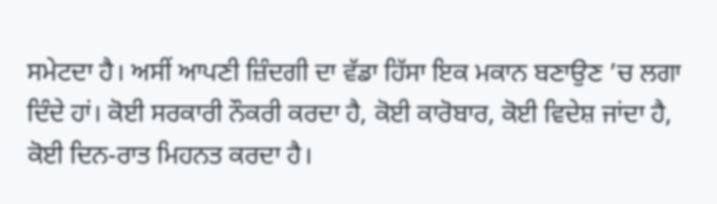ਸਮੇਟਦਾ ਹੈ। ਅਸੀਂ ਆਪਣੀ ਜ਼ਿੰਦਗੀ ਦਾ ਵੱਡਾ ਹਿੱਸਾ ਇਕ ਮਕਾਨ ਬਣਾਉਣ ’ਚ ਲਗਾ ਦਿੰਦੇ ਹਾਂ। ਕੋਈ ਸਰਕਾਰੀ ਨੌਕਰੀ ਕਰਦਾ ਹੈ, ਕੋਈ ਕਾਰੋਬਾਰ, ਕੋਈ ਵਿਦੇਸ਼ ਜਾਂਦਾ ਹੈ, ਕੋਈ ਦਿਨ-ਰਾਤ ਮਿਹਨਤ ਕਰਦਾ ਹੈ।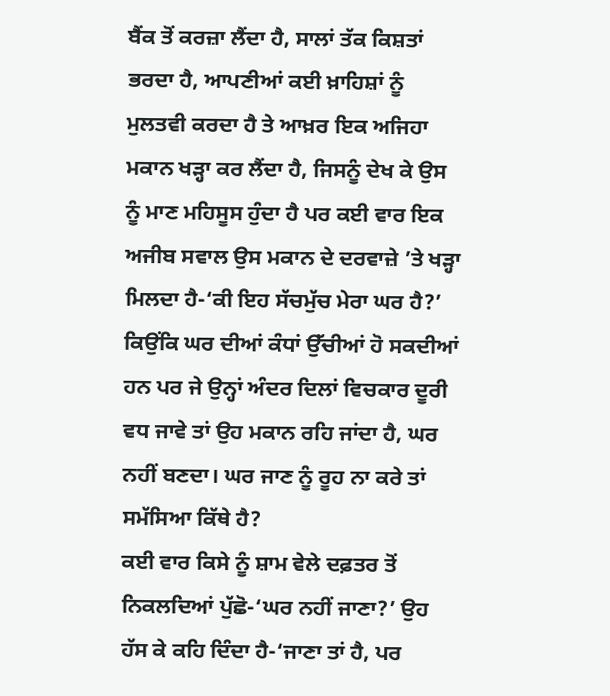ਬੈਂਕ ਤੋਂ ਕਰਜ਼ਾ ਲੈਂਦਾ ਹੈ, ਸਾਲਾਂ ਤੱਕ ਕਿਸ਼ਤਾਂ ਭਰਦਾ ਹੈ, ਆਪਣੀਆਂ ਕਈ ਖ਼ਾਹਿਸ਼ਾਂ ਨੂੰ ਮੁਲਤਵੀ ਕਰਦਾ ਹੈ ਤੇ ਆਖ਼ਰ ਇਕ ਅਜਿਹਾ ਮਕਾਨ ਖੜ੍ਹਾ ਕਰ ਲੈਂਦਾ ਹੈ, ਜਿਸਨੂੰ ਦੇਖ ਕੇ ਉਸ ਨੂੰ ਮਾਣ ਮਹਿਸੂਸ ਹੁੰਦਾ ਹੈ ਪਰ ਕਈ ਵਾਰ ਇਕ ਅਜੀਬ ਸਵਾਲ ਉਸ ਮਕਾਨ ਦੇ ਦਰਵਾਜ਼ੇ ’ਤੇ ਖੜ੍ਹਾ ਮਿਲਦਾ ਹੈ-‘ਕੀ ਇਹ ਸੱਚਮੁੱਚ ਮੇਰਾ ਘਰ ਹੈ?’ ਕਿਉਂਕਿ ਘਰ ਦੀਆਂ ਕੰਧਾਂ ਉੱਚੀਆਂ ਹੋ ਸਕਦੀਆਂ ਹਨ ਪਰ ਜੇ ਉਨ੍ਹਾਂ ਅੰਦਰ ਦਿਲਾਂ ਵਿਚਕਾਰ ਦੂਰੀ ਵਧ ਜਾਵੇ ਤਾਂ ਉਹ ਮਕਾਨ ਰਹਿ ਜਾਂਦਾ ਹੈ, ਘਰ ਨਹੀਂ ਬਣਦਾ। ਘਰ ਜਾਣ ਨੂੰ ਰੂਹ ਨਾ ਕਰੇ ਤਾਂ ਸਮੱਸਿਆ ਕਿੱਥੇ ਹੈ?
ਕਈ ਵਾਰ ਕਿਸੇ ਨੂੰ ਸ਼ਾਮ ਵੇਲੇ ਦਫ਼ਤਰ ਤੋਂ ਨਿਕਲਦਿਆਂ ਪੁੱਛੋ-‘ਘਰ ਨਹੀਂ ਜਾਣਾ?’ ਉਹ ਹੱਸ ਕੇ ਕਹਿ ਦਿੰਦਾ ਹੈ-‘ਜਾਣਾ ਤਾਂ ਹੈ, ਪਰ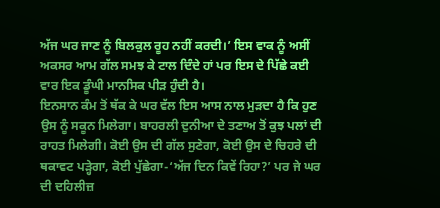ਅੱਜ ਘਰ ਜਾਣ ਨੂੰ ਬਿਲਕੁਲ ਰੂਹ ਨਹੀਂ ਕਰਦੀ।’ ਇਸ ਵਾਕ ਨੂੰ ਅਸੀਂ ਅਕਸਰ ਆਮ ਗੱਲ ਸਮਝ ਕੇ ਟਾਲ ਦਿੰਦੇ ਹਾਂ ਪਰ ਇਸ ਦੇ ਪਿੱਛੇ ਕਈ ਵਾਰ ਇਕ ਡੂੰਘੀ ਮਾਨਸਿਕ ਪੀੜ ਹੁੰਦੀ ਹੈ।
ਇਨਸਾਨ ਕੰਮ ਤੋਂ ਥੱਕ ਕੇ ਘਰ ਵੱਲ ਇਸ ਆਸ ਨਾਲ ਮੁੜਦਾ ਹੈ ਕਿ ਹੁਣ ਉਸ ਨੂੰ ਸਕੂਨ ਮਿਲੇਗਾ। ਬਾਹਰਲੀ ਦੁਨੀਆ ਦੇ ਤਣਾਅ ਤੋਂ ਕੁਝ ਪਲਾਂ ਦੀ ਰਾਹਤ ਮਿਲੇਗੀ। ਕੋਈ ਉਸ ਦੀ ਗੱਲ ਸੁਣੇਗਾ, ਕੋਈ ਉਸ ਦੇ ਚਿਹਰੇ ਦੀ ਥਕਾਵਟ ਪੜ੍ਹੇਗਾ, ਕੋਈ ਪੁੱਛੇਗਾ-‘ਅੱਜ ਦਿਨ ਕਿਵੇਂ ਰਿਹਾ?’ ਪਰ ਜੇ ਘਰ ਦੀ ਦਹਿਲੀਜ਼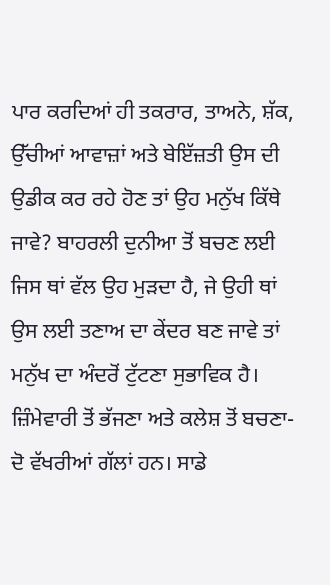ਪਾਰ ਕਰਦਿਆਂ ਹੀ ਤਕਰਾਰ, ਤਾਅਨੇ, ਸ਼ੱਕ, ਉੱਚੀਆਂ ਆਵਾਜ਼ਾਂ ਅਤੇ ਬੇਇੱਜ਼ਤੀ ਉਸ ਦੀ ਉਡੀਕ ਕਰ ਰਹੇ ਹੋਣ ਤਾਂ ਉਹ ਮਨੁੱਖ ਕਿੱਥੇ ਜਾਵੇ? ਬਾਹਰਲੀ ਦੁਨੀਆ ਤੋਂ ਬਚਣ ਲਈ ਜਿਸ ਥਾਂ ਵੱਲ ਉਹ ਮੁੜਦਾ ਹੈ, ਜੇ ਉਹੀ ਥਾਂ ਉਸ ਲਈ ਤਣਾਅ ਦਾ ਕੇਂਦਰ ਬਣ ਜਾਵੇ ਤਾਂ ਮਨੁੱਖ ਦਾ ਅੰਦਰੋਂ ਟੁੱਟਣਾ ਸੁਭਾਵਿਕ ਹੈ। ਜ਼ਿੰਮੇਵਾਰੀ ਤੋਂ ਭੱਜਣਾ ਅਤੇ ਕਲੇਸ਼ ਤੋਂ ਬਚਣਾ-ਦੋ ਵੱਖਰੀਆਂ ਗੱਲਾਂ ਹਨ। ਸਾਡੇ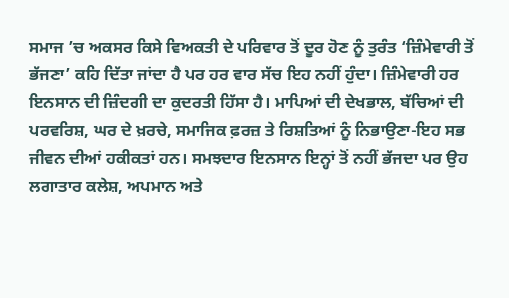ਸਮਾਜ ’ਚ ਅਕਸਰ ਕਿਸੇ ਵਿਅਕਤੀ ਦੇ ਪਰਿਵਾਰ ਤੋਂ ਦੂਰ ਹੋਣ ਨੂੰ ਤੁਰੰਤ ‘ਜ਼ਿੰਮੇਵਾਰੀ ਤੋਂ ਭੱਜਣਾ’ ਕਹਿ ਦਿੱਤਾ ਜਾਂਦਾ ਹੈ ਪਰ ਹਰ ਵਾਰ ਸੱਚ ਇਹ ਨਹੀਂ ਹੁੰਦਾ। ਜ਼ਿੰਮੇਵਾਰੀ ਹਰ ਇਨਸਾਨ ਦੀ ਜ਼ਿੰਦਗੀ ਦਾ ਕੁਦਰਤੀ ਹਿੱਸਾ ਹੈ। ਮਾਪਿਆਂ ਦੀ ਦੇਖਭਾਲ, ਬੱਚਿਆਂ ਦੀ ਪਰਵਰਿਸ਼, ਘਰ ਦੇ ਖ਼ਰਚੇ, ਸਮਾਜਿਕ ਫ਼ਰਜ਼ ਤੇ ਰਿਸ਼ਤਿਆਂ ਨੂੰ ਨਿਭਾਉਣਾ-ਇਹ ਸਭ ਜੀਵਨ ਦੀਆਂ ਹਕੀਕਤਾਂ ਹਨ। ਸਮਝਦਾਰ ਇਨਸਾਨ ਇਨ੍ਹਾਂ ਤੋਂ ਨਹੀਂ ਭੱਜਦਾ ਪਰ ਉਹ ਲਗਾਤਾਰ ਕਲੇਸ਼, ਅਪਮਾਨ ਅਤੇ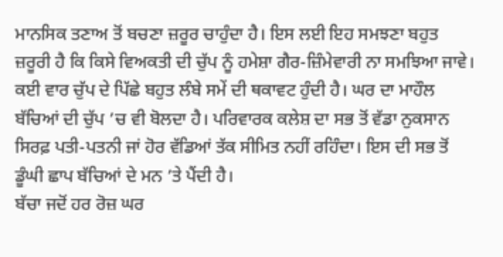ਮਾਨਸਿਕ ਤਣਾਅ ਤੋਂ ਬਚਣਾ ਜ਼ਰੂਰ ਚਾਹੁੰਦਾ ਹੈ। ਇਸ ਲਈ ਇਹ ਸਮਝਣਾ ਬਹੁਤ ਜ਼ਰੂਰੀ ਹੈ ਕਿ ਕਿਸੇ ਵਿਅਕਤੀ ਦੀ ਚੁੱਪ ਨੂੰ ਹਮੇਸ਼ਾ ਗੈਰ-ਜ਼ਿੰਮੇਵਾਰੀ ਨਾ ਸਮਝਿਆ ਜਾਵੇ। ਕਈ ਵਾਰ ਚੁੱਪ ਦੇ ਪਿੱਛੇ ਬਹੁਤ ਲੰਬੇ ਸਮੇਂ ਦੀ ਥਕਾਵਟ ਹੁੰਦੀ ਹੈ। ਘਰ ਦਾ ਮਾਹੌਲ ਬੱਚਿਆਂ ਦੀ ਚੁੱਪ ’ਚ ਵੀ ਬੋਲਦਾ ਹੈ। ਪਰਿਵਾਰਕ ਕਲੇਸ਼ ਦਾ ਸਭ ਤੋਂ ਵੱਡਾ ਨੁਕਸਾਨ ਸਿਰਫ਼ ਪਤੀ-ਪਤਨੀ ਜਾਂ ਹੋਰ ਵੱਡਿਆਂ ਤੱਕ ਸੀਮਿਤ ਨਹੀਂ ਰਹਿੰਦਾ। ਇਸ ਦੀ ਸਭ ਤੋਂ ਡੂੰਘੀ ਛਾਪ ਬੱਚਿਆਂ ਦੇ ਮਨ ’ਤੇ ਪੈਂਦੀ ਹੈ।
ਬੱਚਾ ਜਦੋਂ ਹਰ ਰੋਜ਼ ਘਰ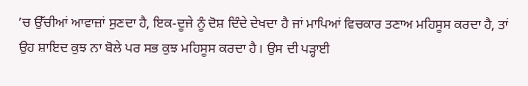’ਚ ਉੱਚੀਆਂ ਆਵਾਜ਼ਾਂ ਸੁਣਦਾ ਹੈ, ਇਕ-ਦੂਜੇ ਨੂੰ ਦੋਸ਼ ਦਿੰਦੇ ਦੇਖਦਾ ਹੈ ਜਾਂ ਮਾਪਿਆਂ ਵਿਚਕਾਰ ਤਣਾਅ ਮਹਿਸੂਸ ਕਰਦਾ ਹੈ, ਤਾਂ ਉਹ ਸ਼ਾਇਦ ਕੁਝ ਨਾ ਬੋਲੇ ਪਰ ਸਭ ਕੁਝ ਮਹਿਸੂਸ ਕਰਦਾ ਹੈ। ਉਸ ਦੀ ਪੜ੍ਹਾਈ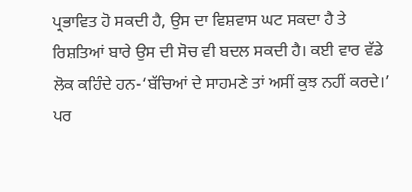ਪ੍ਰਭਾਵਿਤ ਹੋ ਸਕਦੀ ਹੈ, ਉਸ ਦਾ ਵਿਸ਼ਵਾਸ ਘਟ ਸਕਦਾ ਹੈ ਤੇ ਰਿਸ਼ਤਿਆਂ ਬਾਰੇ ਉਸ ਦੀ ਸੋਚ ਵੀ ਬਦਲ ਸਕਦੀ ਹੈ। ਕਈ ਵਾਰ ਵੱਡੇ ਲੋਕ ਕਹਿੰਦੇ ਹਨ-‘ਬੱਚਿਆਂ ਦੇ ਸਾਹਮਣੇ ਤਾਂ ਅਸੀਂ ਕੁਝ ਨਹੀਂ ਕਰਦੇ।’ ਪਰ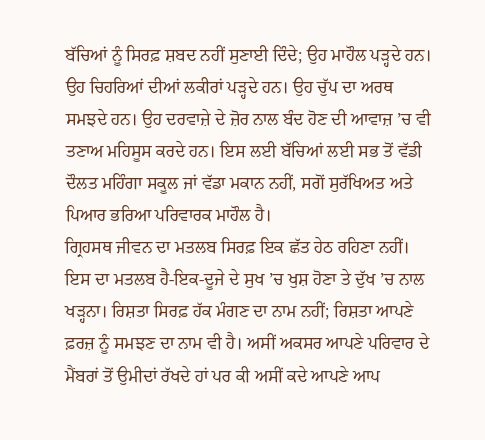ਬੱਚਿਆਂ ਨੂੰ ਸਿਰਫ਼ ਸ਼ਬਦ ਨਹੀਂ ਸੁਣਾਈ ਦਿੰਦੇ; ਉਹ ਮਾਹੌਲ ਪੜ੍ਹਦੇ ਹਨ। ਉਹ ਚਿਹਰਿਆਂ ਦੀਆਂ ਲਕੀਰਾਂ ਪੜ੍ਹਦੇ ਹਨ। ਉਹ ਚੁੱਪ ਦਾ ਅਰਥ ਸਮਝਦੇ ਹਨ। ਉਹ ਦਰਵਾਜ਼ੇ ਦੇ ਜ਼ੋਰ ਨਾਲ ਬੰਦ ਹੋਣ ਦੀ ਆਵਾਜ਼ ’ਚ ਵੀ ਤਣਾਅ ਮਹਿਸੂਸ ਕਰਦੇ ਹਨ। ਇਸ ਲਈ ਬੱਚਿਆਂ ਲਈ ਸਭ ਤੋਂ ਵੱਡੀ ਦੌਲਤ ਮਹਿੰਗਾ ਸਕੂਲ ਜਾਂ ਵੱਡਾ ਮਕਾਨ ਨਹੀਂ, ਸਗੋਂ ਸੁਰੱਖਿਅਤ ਅਤੇ ਪਿਆਰ ਭਰਿਆ ਪਰਿਵਾਰਕ ਮਾਹੌਲ ਹੈ।
ਗ੍ਰਿਹਸਥ ਜੀਵਨ ਦਾ ਮਤਲਬ ਸਿਰਫ਼ ਇਕ ਛੱਤ ਹੇਠ ਰਹਿਣਾ ਨਹੀਂ। ਇਸ ਦਾ ਮਤਲਬ ਹੈ-ਇਕ-ਦੂਜੇ ਦੇ ਸੁਖ ’ਚ ਖੁਸ਼ ਹੋਣਾ ਤੇ ਦੁੱਖ ’ਚ ਨਾਲ ਖੜ੍ਹਨਾ। ਰਿਸ਼ਤਾ ਸਿਰਫ਼ ਹੱਕ ਮੰਗਣ ਦਾ ਨਾਮ ਨਹੀਂ; ਰਿਸ਼ਤਾ ਆਪਣੇ ਫ਼ਰਜ਼ ਨੂੰ ਸਮਝਣ ਦਾ ਨਾਮ ਵੀ ਹੈ। ਅਸੀਂ ਅਕਸਰ ਆਪਣੇ ਪਰਿਵਾਰ ਦੇ ਮੈਂਬਰਾਂ ਤੋਂ ਉਮੀਦਾਂ ਰੱਖਦੇ ਹਾਂ ਪਰ ਕੀ ਅਸੀਂ ਕਦੇ ਆਪਣੇ ਆਪ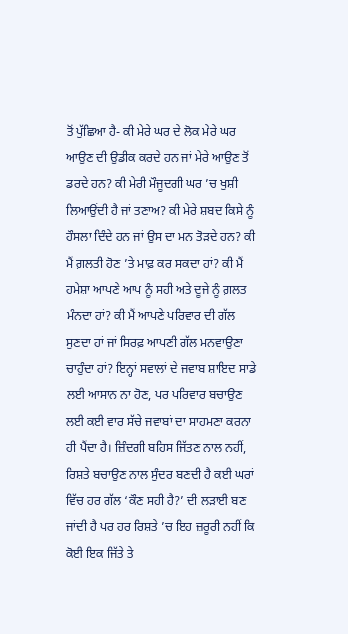ਤੋਂ ਪੁੱਛਿਆ ਹੈ- ਕੀ ਮੇਰੇ ਘਰ ਦੇ ਲੋਕ ਮੇਰੇ ਘਰ ਆਉਣ ਦੀ ਉਡੀਕ ਕਰਦੇ ਹਨ ਜਾਂ ਮੇਰੇ ਆਉਣ ਤੋਂ ਡਰਦੇ ਹਨ? ਕੀ ਮੇਰੀ ਮੌਜੂਦਗੀ ਘਰ ’ਚ ਖੁਸ਼ੀ ਲਿਆਉਂਦੀ ਹੈ ਜਾਂ ਤਣਾਅ? ਕੀ ਮੇਰੇ ਸ਼ਬਦ ਕਿਸੇ ਨੂੰ ਹੌਸਲਾ ਦਿੰਦੇ ਹਨ ਜਾਂ ਉਸ ਦਾ ਮਨ ਤੋੜਦੇ ਹਨ? ਕੀ ਮੈਂ ਗ਼ਲਤੀ ਹੋਣ ’ਤੇ ਮਾਫ਼ ਕਰ ਸਕਦਾ ਹਾਂ? ਕੀ ਮੈਂ ਹਮੇਸ਼ਾ ਆਪਣੇ ਆਪ ਨੂੰ ਸਹੀ ਅਤੇ ਦੂਜੇ ਨੂੰ ਗ਼ਲਤ ਮੰਨਦਾ ਹਾਂ? ਕੀ ਮੈਂ ਆਪਣੇ ਪਰਿਵਾਰ ਦੀ ਗੱਲ ਸੁਣਦਾ ਹਾਂ ਜਾਂ ਸਿਰਫ਼ ਆਪਣੀ ਗੱਲ ਮਨਵਾਉਣਾ ਚਾਹੁੰਦਾ ਹਾਂ? ਇਨ੍ਹਾਂ ਸਵਾਲਾਂ ਦੇ ਜਵਾਬ ਸ਼ਾਇਦ ਸਾਡੇ ਲਈ ਆਸਾਨ ਨਾ ਹੋਣ, ਪਰ ਪਰਿਵਾਰ ਬਚਾਉਣ ਲਈ ਕਈ ਵਾਰ ਸੱਚੇ ਜਵਾਬਾਂ ਦਾ ਸਾਹਮਣਾ ਕਰਨਾ ਹੀ ਪੈਂਦਾ ਹੈ। ਜ਼ਿੰਦਗੀ ਬਹਿਸ ਜਿੱਤਣ ਨਾਲ ਨਹੀਂ, ਰਿਸ਼ਤੇ ਬਚਾਉਣ ਨਾਲ ਸੁੰਦਰ ਬਣਦੀ ਹੈ ਕਈ ਘਰਾਂ ਵਿੱਚ ਹਰ ਗੱਲ ‘ਕੌਣ ਸਹੀ ਹੈ?’ ਦੀ ਲੜਾਈ ਬਣ ਜਾਂਦੀ ਹੈ ਪਰ ਹਰ ਰਿਸ਼ਤੇ ’ਚ ਇਹ ਜ਼ਰੂਰੀ ਨਹੀਂ ਕਿ ਕੋਈ ਇਕ ਜਿੱਤੇ ਤੇ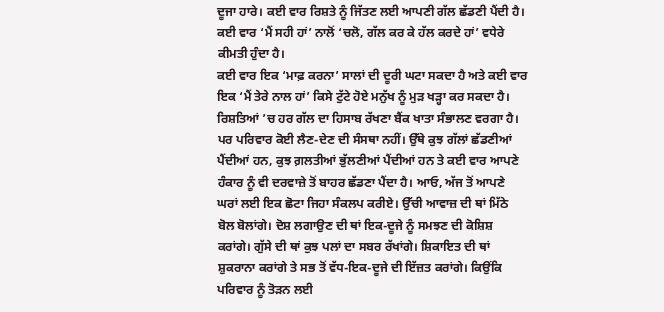ਦੂਜਾ ਹਾਰੇ। ਕਈ ਵਾਰ ਰਿਸ਼ਤੇ ਨੂੰ ਜਿੱਤਣ ਲਈ ਆਪਣੀ ਗੱਲ ਛੱਡਣੀ ਪੈਂਦੀ ਹੈ। ਕਈ ਵਾਰ ‘ਮੈਂ ਸਹੀ ਹਾਂ’ ਨਾਲੋਂ ‘ਚਲੋ, ਗੱਲ ਕਰ ਕੇ ਹੱਲ ਕਰਦੇ ਹਾਂ’ ਵਧੇਰੇ ਕੀਮਤੀ ਹੁੰਦਾ ਹੈ।
ਕਈ ਵਾਰ ਇਕ ‘ਮਾਫ਼ ਕਰਨਾ’ ਸਾਲਾਂ ਦੀ ਦੂਰੀ ਘਟਾ ਸਕਦਾ ਹੈ ਅਤੇ ਕਈ ਵਾਰ ਇਕ ‘ਮੈਂ ਤੇਰੇ ਨਾਲ ਹਾਂ’ ਕਿਸੇ ਟੁੱਟੇ ਹੋਏ ਮਨੁੱਖ ਨੂੰ ਮੁੜ ਖੜ੍ਹਾ ਕਰ ਸਕਦਾ ਹੈ। ਰਿਸ਼ਤਿਆਂ ’ਚ ਹਰ ਗੱਲ ਦਾ ਹਿਸਾਬ ਰੱਖਣਾ ਬੈਂਕ ਖਾਤਾ ਸੰਭਾਲਣ ਵਰਗਾ ਹੈ। ਪਰ ਪਰਿਵਾਰ ਕੋਈ ਲੈਣ-ਦੇਣ ਦੀ ਸੰਸਥਾ ਨਹੀਂ। ਉੱਥੇ ਕੁਝ ਗੱਲਾਂ ਛੱਡਣੀਆਂ ਪੈਂਦੀਆਂ ਹਨ, ਕੁਝ ਗ਼ਲਤੀਆਂ ਭੁੱਲਣੀਆਂ ਪੈਂਦੀਆਂ ਹਨ ਤੇ ਕਈ ਵਾਰ ਆਪਣੇ ਹੰਕਾਰ ਨੂੰ ਵੀ ਦਰਵਾਜ਼ੇ ਤੋਂ ਬਾਹਰ ਛੱਡਣਾ ਪੈਂਦਾ ਹੈ। ਆਓ, ਅੱਜ ਤੋਂ ਆਪਣੇ ਘਰਾਂ ਲਈ ਇਕ ਛੋਟਾ ਜਿਹਾ ਸੰਕਲਪ ਕਰੀਏ। ਉੱਚੀ ਆਵਾਜ਼ ਦੀ ਥਾਂ ਮਿੱਠੇ ਬੋਲ ਬੋਲਾਂਗੇ। ਦੋਸ਼ ਲਗਾਉਣ ਦੀ ਥਾਂ ਇਕ-ਦੂਜੇ ਨੂੰ ਸਮਝਣ ਦੀ ਕੋਸ਼ਿਸ਼ ਕਰਾਂਗੇ। ਗੁੱਸੇ ਦੀ ਥਾਂ ਕੁਝ ਪਲਾਂ ਦਾ ਸਬਰ ਰੱਖਾਂਗੇ। ਸ਼ਿਕਾਇਤ ਦੀ ਥਾਂ ਸ਼ੁਕਰਾਨਾ ਕਰਾਂਗੇ ਤੇ ਸਭ ਤੋਂ ਵੱਧ-ਇਕ-ਦੂਜੇ ਦੀ ਇੱਜ਼ਤ ਕਰਾਂਗੇ। ਕਿਉਂਕਿ ਪਰਿਵਾਰ ਨੂੰ ਤੋੜਨ ਲਈ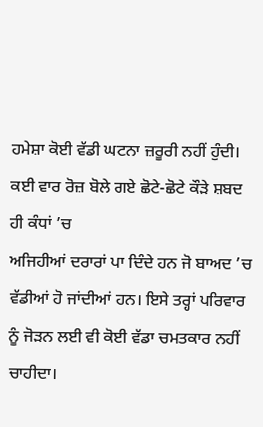ਹਮੇਸ਼ਾ ਕੋਈ ਵੱਡੀ ਘਟਨਾ ਜ਼ਰੂਰੀ ਨਹੀਂ ਹੁੰਦੀ।
ਕਈ ਵਾਰ ਰੋਜ਼ ਬੋਲੇ ਗਏ ਛੋਟੇ-ਛੋਟੇ ਕੌੜੇ ਸ਼ਬਦ ਹੀ ਕੰਧਾਂ ’ਚ
ਅਜਿਹੀਆਂ ਦਰਾਰਾਂ ਪਾ ਦਿੰਦੇ ਹਨ ਜੋ ਬਾਅਦ ’ਚ ਵੱਡੀਆਂ ਹੋ ਜਾਂਦੀਆਂ ਹਨ। ਇਸੇ ਤਰ੍ਹਾਂ ਪਰਿਵਾਰ ਨੂੰ ਜੋੜਨ ਲਈ ਵੀ ਕੋਈ ਵੱਡਾ ਚਮਤਕਾਰ ਨਹੀਂ ਚਾਹੀਦਾ।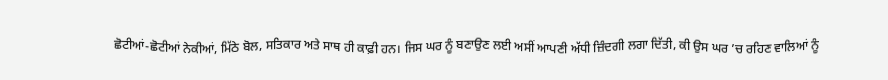ਛੋਟੀਆਂ-ਛੋਟੀਆਂ ਨੇਕੀਆਂ, ਮਿੱਠੇ ਬੋਲ, ਸਤਿਕਾਰ ਅਤੇ ਸਾਥ ਹੀ ਕਾਫ਼ੀ ਹਨ। ਜਿਸ ਘਰ ਨੂੰ ਬਣਾਉਣ ਲਈ ਅਸੀਂ ਆਪਣੀ ਅੱਧੀ ਜ਼ਿੰਦਗੀ ਲਗਾ ਦਿੱਤੀ, ਕੀ ਉਸ ਘਰ ’ਚ ਰਹਿਣ ਵਾਲਿਆਂ ਨੂੰ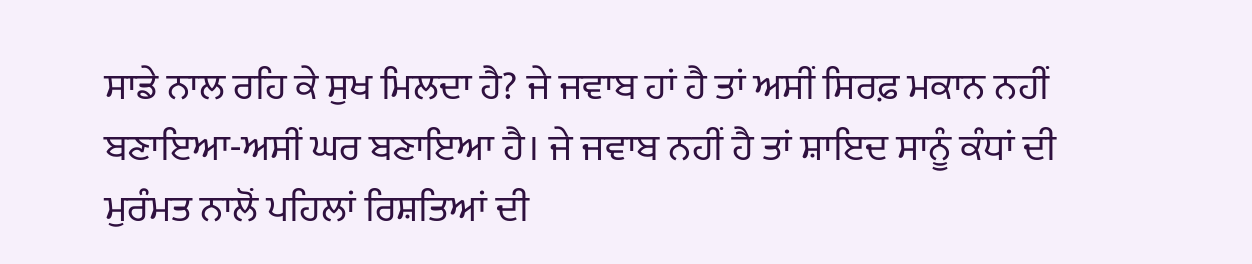ਸਾਡੇ ਨਾਲ ਰਹਿ ਕੇ ਸੁਖ ਮਿਲਦਾ ਹੈ? ਜੇ ਜਵਾਬ ਹਾਂ ਹੈ ਤਾਂ ਅਸੀਂ ਸਿਰਫ਼ ਮਕਾਨ ਨਹੀਂ ਬਣਾਇਆ-ਅਸੀਂ ਘਰ ਬਣਾਇਆ ਹੈ। ਜੇ ਜਵਾਬ ਨਹੀਂ ਹੈ ਤਾਂ ਸ਼ਾਇਦ ਸਾਨੂੰ ਕੰਧਾਂ ਦੀ ਮੁਰੰਮਤ ਨਾਲੋਂ ਪਹਿਲਾਂ ਰਿਸ਼ਤਿਆਂ ਦੀ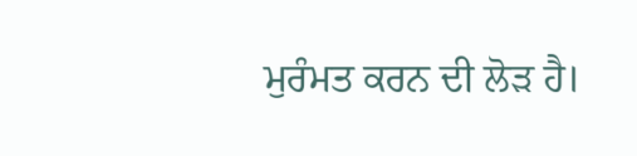ਮੁਰੰਮਤ ਕਰਨ ਦੀ ਲੋੜ ਹੈ।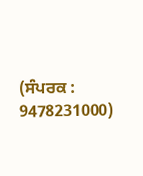(ਸੰਪਰਕ : 9478231000)